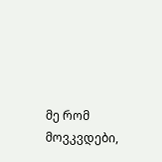მე რომ მოვკვდები,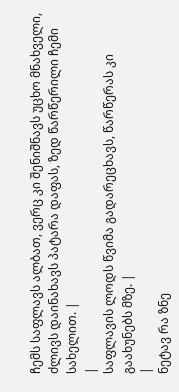ჩემს საფლავს ალბათ, ვერც კი შენიშნავს უცხო მნახველი, ძლივს დაინახავს პატარა დაფას, ზედ წარწერილი ჩემი სახელით. |
|
საფლავის ლოდს წვიმა გადარეცხავს, წარწერას კი გაახუნებს მზე. |
|
ნეტავ რა ზნე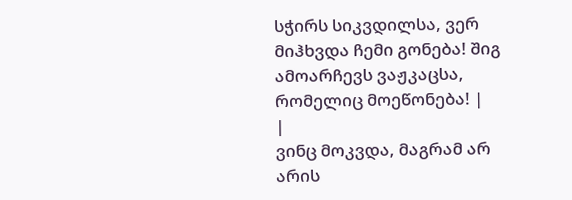სჭირს სიკვდილსა, ვერ მიჰხვდა ჩემი გონება! შიგ ამოარჩევს ვაჟკაცსა, რომელიც მოეწონება! |
|
ვინც მოკვდა, მაგრამ არ არის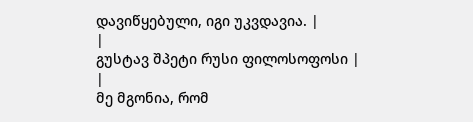დავიწყებული, იგი უკვდავია. |
|
გუსტავ შპეტი რუსი ფილოსოფოსი |
|
მე მგონია, რომ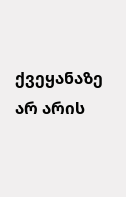ქვეყანაზე არ არის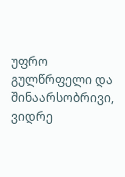უფრო გულწრფელი და შინაარსობრივი, ვიდრე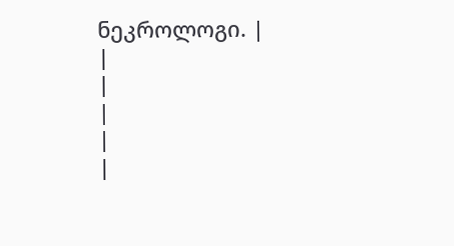ნეკროლოგი. |
|
|
|
|
|